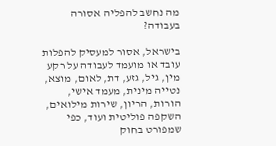מה נחשב להפליה אסורה בעבודה?

בישראל, אסור למעסיק להפלות עובד או מועמד לעבודה על רקע מין, גיל, גזע, דת, לאום, מוצא, נטייה מינית, מעמד אישי, הורות, הריון, שירות מילואים, השקפה פוליטית ועוד, כפי שמפורט בחוק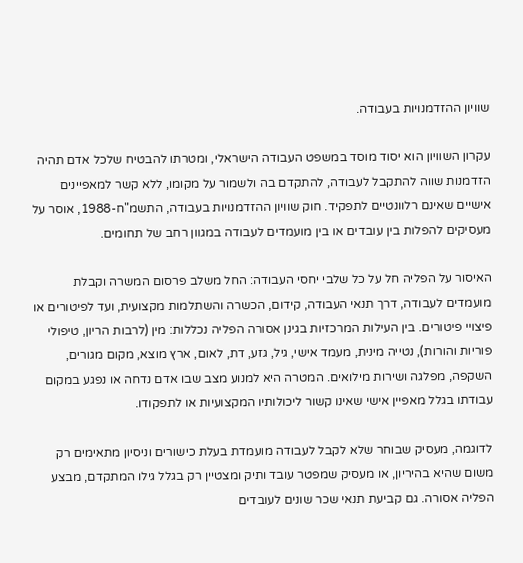שוויון ההזדמנויות בעבודה.

עקרון השוויון הוא יסוד מוסד במשפט העבודה הישראלי, ומטרתו להבטיח שלכל אדם תהיה הזדמנות שווה להתקבל לעבודה, להתקדם בה ולשמור על מקומו, ללא קשר למאפיינים אישיים שאינם רלוונטיים לתפקיד. חוק שוויון ההזדמנויות בעבודה, התשמ"ח-1988, אוסר על מעסיקים להפלות בין עובדים או בין מועמדים לעבודה במגוון רחב של תחומים.

האיסור על הפליה חל על כל שלבי יחסי העבודה: החל משלב פרסום המשרה וקבלת מועמדים לעבודה, דרך תנאי העבודה, קידום, הכשרה והשתלמות מקצועית, ועד לפיטורים או פיצויי פיטורים. בין העילות המרכזיות בגינן אסורה הפליה נכללות: מין (לרבות הריון, טיפולי פוריות והורות), נטייה מינית, מעמד אישי, גיל, גזע, דת, לאום, ארץ מוצא, מקום מגורים, השקפה, מפלגה ושירות מילואים. המטרה היא למנוע מצב שבו אדם נדחה או נפגע במקום עבודתו בגלל מאפיין אישי שאינו קשור ליכולותיו המקצועיות או לתפקודו.

לדוגמה, מעסיק שבוחר שלא לקבל לעבודה מועמדת בעלת כישורים וניסיון מתאימים רק משום שהיא בהיריון, או מעסיק שמפטר עובד ותיק ומצטיין רק בגלל גילו המתקדם, מבצע הפליה אסורה. גם קביעת תנאי שכר שונים לעובדים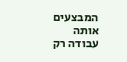המבצעים אותה עבודה רק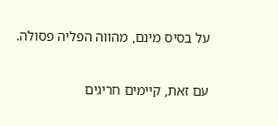על בסיס מינם, מהווה הפליה פסולה.

עם זאת, קיימים חריגים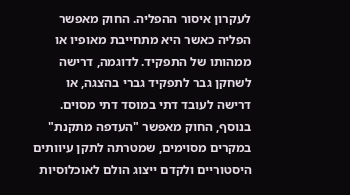לעקרון איסור ההפליה. החוק מאפשר הפליה כאשר היא מתחייבת מאופיו או ממהותו של התפקיד. לדוגמה, דרישה לשחקן גבר לתפקיד גברי בהצגה, או דרישה לעובד דתי במוסד דתי מסוים. בנוסף, החוק מאפשר "העדפה מתקנת" במקרים מסוימים, שמטרתה לתקן עיוותים היסטוריים ולקדם ייצוג הולם לאוכלוסיות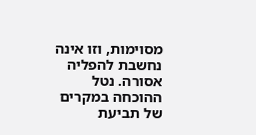מסוימות, וזו אינה נחשבת להפליה אסורה. נטל ההוכחה במקרים של תביעת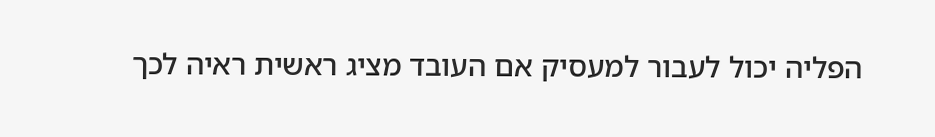הפליה יכול לעבור למעסיק אם העובד מציג ראשית ראיה לכך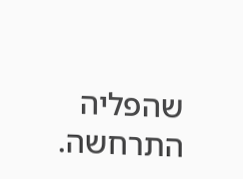שהפליה התרחשה.